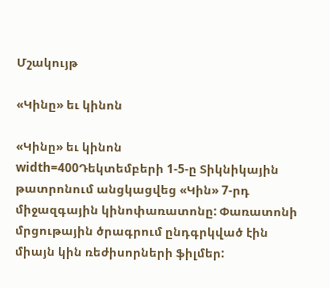Մշակույթ

«Կինը» եւ կինոն

«Կինը» եւ կինոն
width=400Դեկտեմբերի 1-5-ը Տիկնիկային թատրոնում անցկացվեց «Կին» 7-րդ միջազգային կինոփառատոնը: Փառատոնի մրցութային ծրագրում ընդգրկված էին միայն կին ռեժիսորների ֆիլմեր: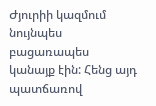Ժյուրիի կազմում նույնպես բացառապես կանայք էին: Հենց այդ պատճառով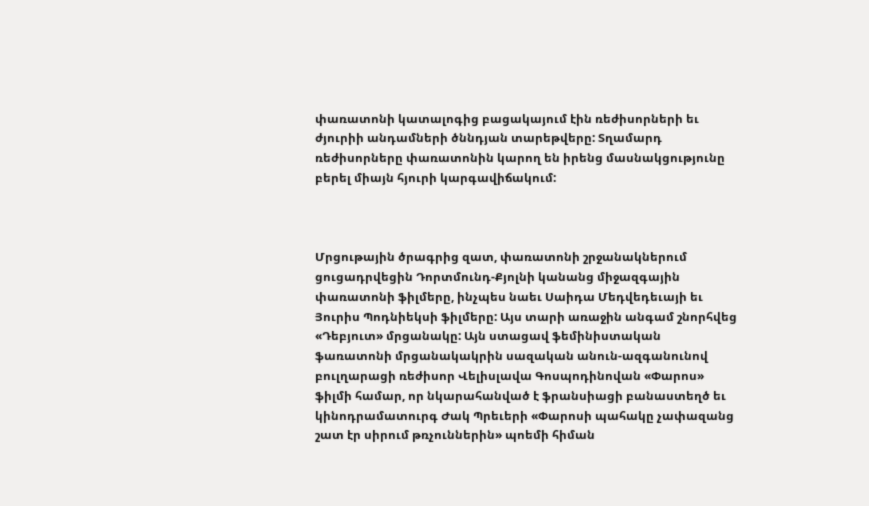փառատոնի կատալոգից բացակայում էին ռեժիսորների եւ ժյուրիի անդամների ծննդյան տարեթվերը: Տղամարդ ռեժիսորները փառատոնին կարող են իրենց մասնակցությունը բերել միայն հյուրի կարգավիճակում:



Մրցութային ծրագրից զատ, փառատոնի շրջանակներում ցուցադրվեցին Դորտմունդ-Քյոլնի կանանց միջազգային փառատոնի ֆիլմերը, ինչպես նաեւ Սաիդա Մեդվեդեւայի եւ Յուրիս Պոդնիեկսի ֆիլմերը: Այս տարի առաջին անգամ շնորհվեց «Դեբյուտ» մրցանակը: Այն ստացավ ֆեմինիստական ֆառատոնի մրցանակակրին սազական անուն-ազգանունով բուլղարացի ռեժիսոր Վելիսլավա Գոսպոդինովան «Փարոս» ֆիլմի համար, որ նկարահանված է ֆրանսիացի բանաստեղծ եւ կինոդրամատուրգ Ժակ Պրեւերի «Փարոսի պահակը չափազանց շատ էր սիրում թռչուններին» պոեմի հիման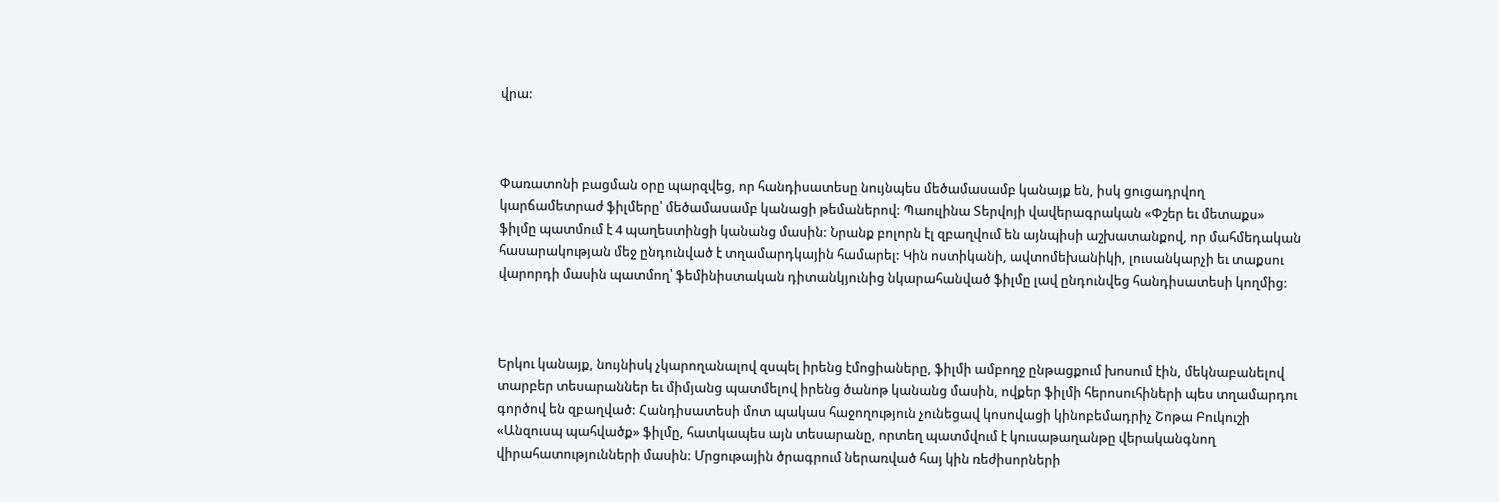վրա:



Փառատոնի բացման օրը պարզվեց, որ հանդիսատեսը նույնպես մեծամասամբ կանայք են, իսկ ցուցադրվող կարճամետրաժ ֆիլմերը՝ մեծամասամբ կանացի թեմաներով: Պաուլինա Տերվոյի վավերագրական «Փշեր եւ մետաքս» ֆիլմը պատմում է 4 պաղեստինցի կանանց մասին: Նրանք բոլորն էլ զբաղվում են այնպիսի աշխատանքով, որ մահմեդական հասարակության մեջ ընդունված է տղամարդկային համարել: Կին ոստիկանի, ավտոմեխանիկի, լուսանկարչի եւ տաքսու վարորդի մասին պատմող՝ ֆեմինիստական դիտանկյունից նկարահանված ֆիլմը լավ ընդունվեց հանդիսատեսի կողմից:



Երկու կանայք, նույնիսկ չկարողանալով զսպել իրենց էմոցիաները, ֆիլմի ամբողջ ընթացքում խոսում էին, մեկնաբանելով տարբեր տեսարաններ եւ միմյանց պատմելով իրենց ծանոթ կանանց մասին, ովքեր ֆիլմի հերոսուհիների պես տղամարդու գործով են զբաղված: Հանդիսատեսի մոտ պակաս հաջողություն չունեցավ կոսովացի կինոբեմադրիչ Շոթա Բուկուշի «Անզուսպ պահվածք» ֆիլմը, հատկապես այն տեսարանը, որտեղ պատմվում է կուսաթաղանթը վերականգնող վիրահատությունների մասին: Մրցութային ծրագրում ներառված հայ կին ռեժիսորների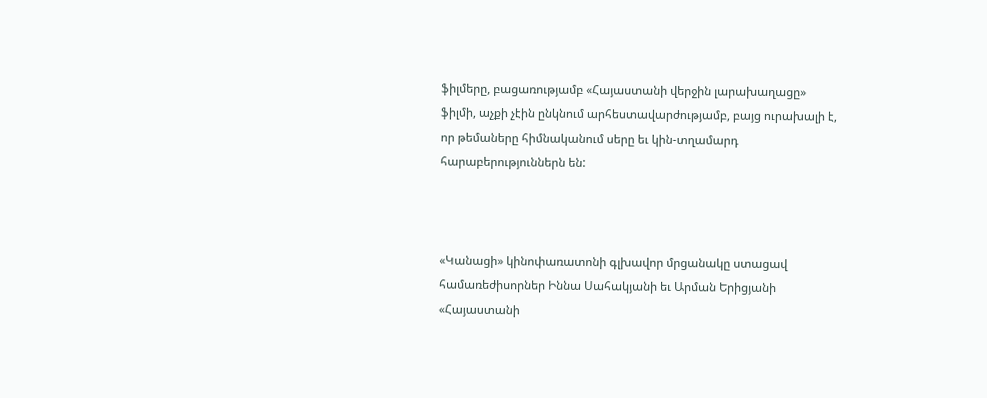ֆիլմերը, բացառությամբ «Հայաստանի վերջին լարախաղացը» ֆիլմի, աչքի չէին ընկնում արհեստավարժությամբ, բայց ուրախալի է, որ թեմաները հիմնականում սերը եւ կին-տղամարդ հարաբերություններն են:



«Կանացի» կինոփառատոնի գլխավոր մրցանակը ստացավ համառեժիսորներ Իննա Սահակյանի եւ Արման Երիցյանի «Հայաստանի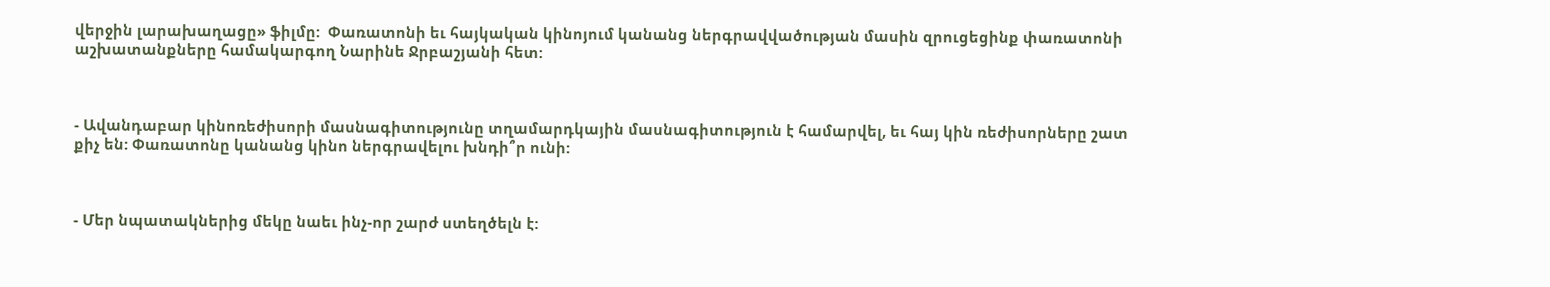վերջին լարախաղացը» ֆիլմը:  Փառատոնի եւ հայկական կինոյում կանանց ներգրավվածության մասին զրուցեցինք փառատոնի աշխատանքները համակարգող Նարինե Ջրբաշյանի հետ:



- Ավանդաբար կինոռեժիսորի մասնագիտությունը տղամարդկային մասնագիտություն է համարվել, եւ հայ կին ռեժիսորները շատ քիչ են: Փառատոնը կանանց կինո ներգրավելու խնդի՞ր ունի:



- Մեր նպատակներից մեկը նաեւ ինչ-որ շարժ ստեղծելն է: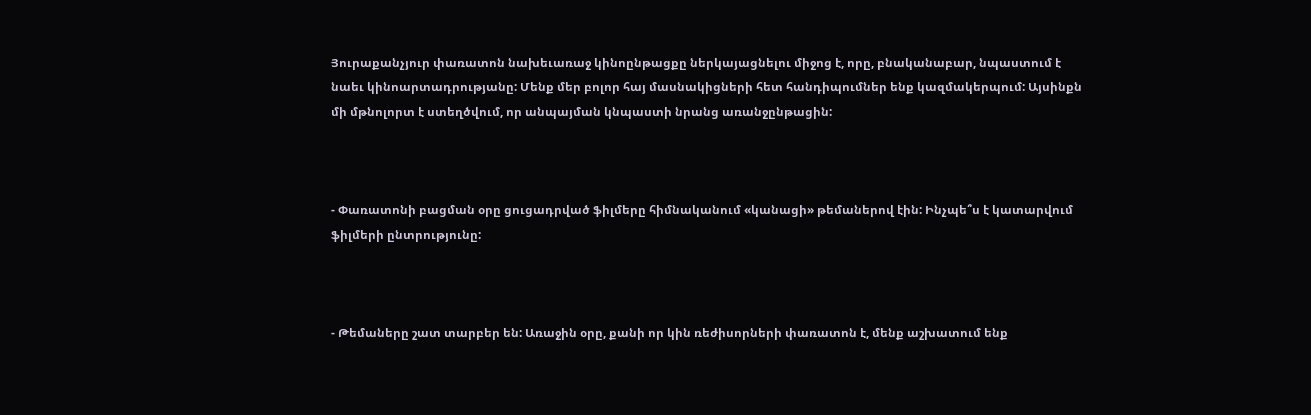Յուրաքանչյուր փառատոն նախեւառաջ կինոընթացքը ներկայացնելու միջոց է, որը, բնականաբար, նպաստում է նաեւ կինոարտադրությանը: Մենք մեր բոլոր հայ մասնակիցների հետ հանդիպումներ ենք կազմակերպում: Այսինքն մի մթնոլորտ է ստեղծվում, որ անպայման կնպաստի նրանց առանջընթացին:



- Փառատոնի բացման օրը ցուցադրված ֆիլմերը հիմնականում «կանացի» թեմաներով էին: Ինչպե՞ս է կատարվում ֆիլմերի ընտրությունը:



- Թեմաները շատ տարբեր են: Առաջին օրը, քանի որ կին ռեժիսորների փառատոն է, մենք աշխատում ենք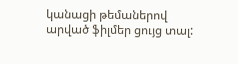կանացի թեմաներով արված ֆիլմեր ցույց տալ: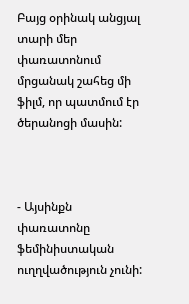Բայց օրինակ անցյալ տարի մեր փառատոնում մրցանակ շահեց մի ֆիլմ, որ պատմում էր ծերանոցի մասին:



- Այսինքն փառատոնը ֆեմինիստական ուղղվածություն չունի: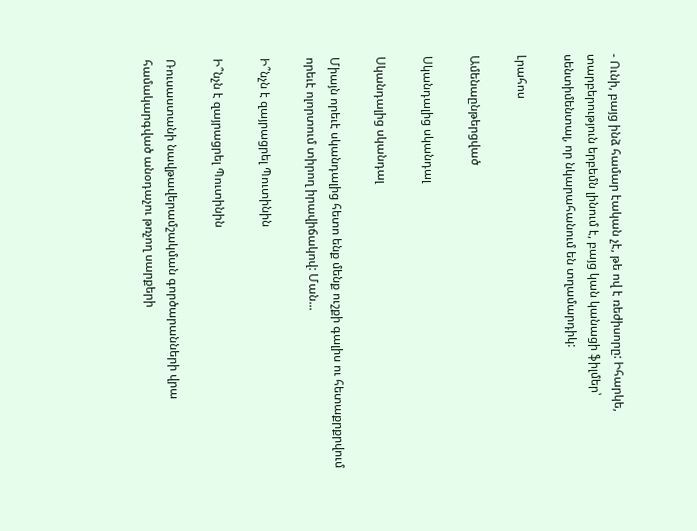- Ունի, բայց ինձ համար էական չէ, թե ով է ռեժիսորը: Իհարկե, տարբերություն երբեմն լինում է, բայց կան կանացի ֆիլմեր՝ սենտիմենտալ, որ նկարահանում են տղամարդիկ:

Լրահոս

Ամենաընթերցված

Սկանդալից սկանդալ

Սկանդալից սկանդալ

Միայն որեւէ սկանդալից հետո ենք մենք ուշքի գալիս ու հետաքրքրվում որեւէ ոլորտում տիրող իրավիճակով: Ման...

Ի՞նչն է զայրացրել Պուտինին

Ի՞նչն է զայրացրել Պուտինին

Ռուսաստանի նավթավերամշակման գործարանների վրա համակարգված անօդաչու թռչող սարքերի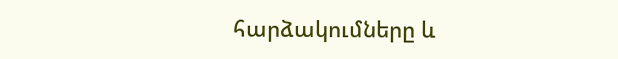հարձակումները և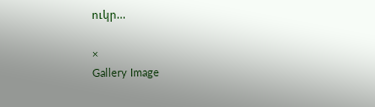ուկր...

×
Gallery Image